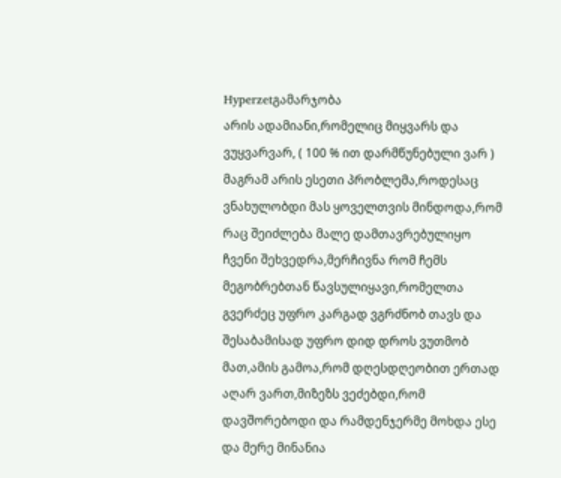Hyperzetგამარჯობა
არის ადამიანი,რომელიც მიყვარს და ვუყვარვარ, ( 100 % ით დარმწუნებული ვარ ) მაგრამ არის ესეთი პრობლემა,როდესაც ვნახულობდი მას ყოველთვის მინდოდა,რომ რაც შეიძლება მალე დამთავრებულიყო ჩვენი შეხვედრა,მერჩივნა რომ ჩემს მეგობრებთან წავსულიყავი,რომელთა გვერძეც უფრო კარგად ვგრძნობ თავს და შესაბამისად უფრო დიდ დროს ვუთმობ მათ,ამის გამოა,რომ დღესდღეობით ერთად აღარ ვართ,მიზეზს ვეძებდი,რომ დავშორებოდი და რამდენჯერმე მოხდა ესე და მერე მინანია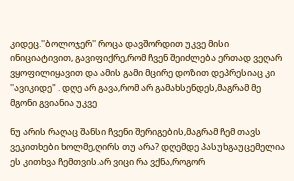კიდეც.''ბოლოჯერ'' როცა დავშორდით უკვე მისი ინიციატივით, გავიფიქრე,რომ ჩვენ შეიძლება ერთად ვეღარ ვყოფილიყავით და ამის გამი მცირე დოზით დეპრესიაც კი ''ავიკიდე" . დღე არ გავა,რომ არ გამახსენდეს,მაგრამ მე მგონი გვიანია უკვე

ნუ არის რაღაც შანსი ჩვენი შერიგების,მაგრამ ჩემ თავს ვეკითხები ხოლმე,ღირს თუ არა? დღემდე პასუხგაუცემელია ეს კითხვა ჩემთვის.არ ვიცი რა ვქნა,როგორ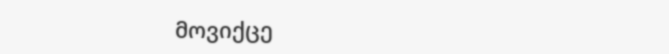მოვიქცე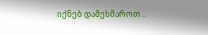იქნებ დამეხმაროთ ..